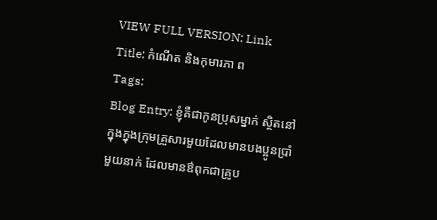VIEW FULL VERSION: Link
Title: កំណើត និងកុមារភា ព
Tags:
Blog Entry: ខ្ញុំគឺជាកូនប្រុសម្នាក់ ស្ថិតនៅក្នុងក្នុងក្រុមគ្រួសារមួយដែលមានបងប្អូនប្រាំមួយនាក់ ដែលមានឳពុកជាគ្រូប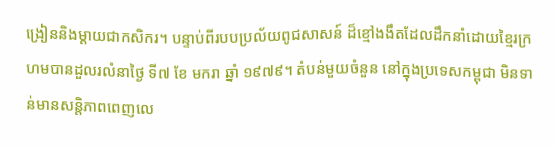ង្រៀននិងម្តាយជាកសិករ។ បន្ទាប់ពីរបបប្រល័យពូជសាសន៍ ដ៏ខ្មៅងងឹតដែលដឹកនាំដោយខ្មៃរក្រហមបានដួលរលំនាថ្ងៃ ទី៧ ខែ មករា ឆ្នាំ ១៩៧៩។ តំបន់មួយចំនួន នៅក្នុងប្រទេសកម្ពុជា មិនទាន់មានសន្តិភាពពេញលេ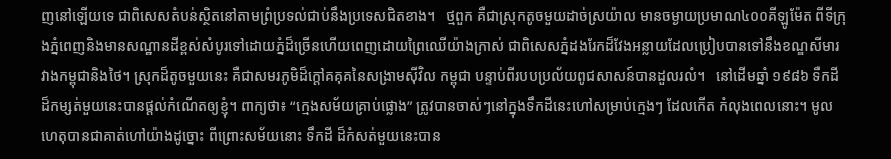ញនៅឡើយទេ ជាពិសេសតំបន់ស្ថិតនៅតាមព្រំប្រទល់ជាប់នឹងប្រទេសជិតខាង។   ថ្មពួក គឺជាស្រុកតូចមួយដាច់ស្រយ៉ាល មានចម្ងាយប្រមាណ៤០០គីឡូម៉ែត ពីទីក្រុងភ្នំពេញនិងមានសណ្ឋានដីខ្ពស់សំបូរទៅដោយភ្នំដ៏ច្រើនហើយពេញដោយព្រៃឈើយ៉ាងក្រាស់ ជាពិសេសភ្នំដងរែកដ៏វែងអន្លាយដែលប្រៀបបានទៅនឹងខណ្ឌសីមារវាងកម្ពុជានិងថៃ។ ស្រុកដ៏តូចមួយនេះ គឺជាសមរភូមិដ៏ក្តៅគគុគនៃសង្រាមស៊ីវិល កម្ពុជា បន្ទាប់ពីរបបប្រល័យពូជសាសន៍បានដួលរលំ។   នៅដើមឆ្នាំ ១៩៨៦ ទឺកដីដ៏កម្សត់មួយនេះបានផ្តល់កំណើតឲ្យខ្ញុំ។ ពាក្យថា៖ “ក្មេងសម័យគ្រាប់ផ្លោង” ត្រូវបានចាស់ៗនៅក្នុងទឹកដីនេះហៅសម្រាប់ក្មេងៗ ដែលកើត កំលុងពេលនោះ។ មូលហេតុបានជាគាត់ហៅយ៉ាងដូច្នោះ ពីព្រោះសម័យនោះ ទឹកដី ដ៏កំសត់មួយនេះបាន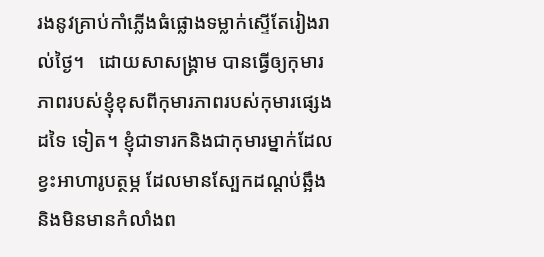រងនូវគ្រាប់កាំភ្លើងធំផ្លោងទម្លាក់ស្ទើតែរៀងរាល់ថ្ងៃ។   ដោយសាសង្រ្គាម បានធ្វើឲ្យកុមារភាពរបស់ខ្ញុំខុសពីកុមារភាពរបស់កុមារផ្សេងដទៃ ទៀត។ ខ្ញុំជាទារកនិងជាកុមារម្នាក់ដែលខ្វះអាហារូបត្ថម្ភ ដែលមានស្បែកដណ្តប់ឆ្អឹង និងមិនមានកំលាំងព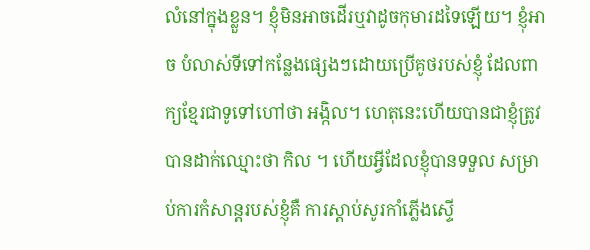លំនៅក្នុងខ្លួន។ ខ្ញុំមិនអាចដើរឬវាដូចកុមារដទៃឡើយ។ ខ្ញុំអាច បំលាស់ទីទៅកន្លែងផ្សេងៗដោយប្រើគូថរបស់ខ្ញុំ ដែលពាក្យខ្មែរជាទូទៅហៅថា អង្កិល។ ហេតុនេះហើយបានជាខ្ញុំត្រូវបានដាក់ឈ្មោះថា កិល ។ ហើយអ្វីដែលខ្ញុំបានទទួល សម្រាប់ការកំសាន្តរបស់ខ្ញុំគឺ ការស្តាប់សូរកាំភ្លើងស្ទើ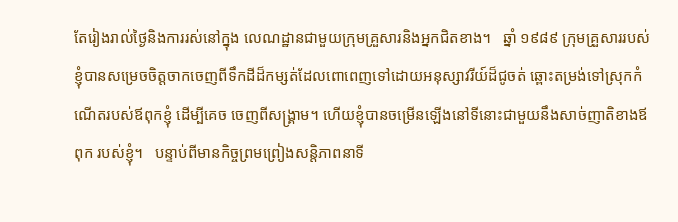តែរៀងរាល់ថ្ងៃនិងការរស់នៅក្នុង លេណដ្ឋានជាមួយក្រុមគ្រួសារនិងអ្នកជិតខាង។   ឆ្នាំ ១៩៨៩ ក្រុមគ្រួសាររបស់ខ្ញុំបានសម្រេចចិត្តចាកចេញពីទឹកដីដ៏កម្សត់ដែលពោពេញទៅដោយអនុស្សាវរីយ៍ដ៏ជូចត់ ឆ្ពោះតម្រង់ទៅស្រុកកំណើតរបស់ឪពុកខ្ញុំ ដើម្បីគេច ចេញពីសង្រ្គាម។ ហើយខ្ញុំបានចម្រើនឡើងនៅទីនោះជាមួយនឹងសាច់ញាតិខាងឪពុក របស់ខ្ញុំ។   បន្ទាប់ពីមានកិច្ចព្រមព្រៀងសន្តិភាពនាទី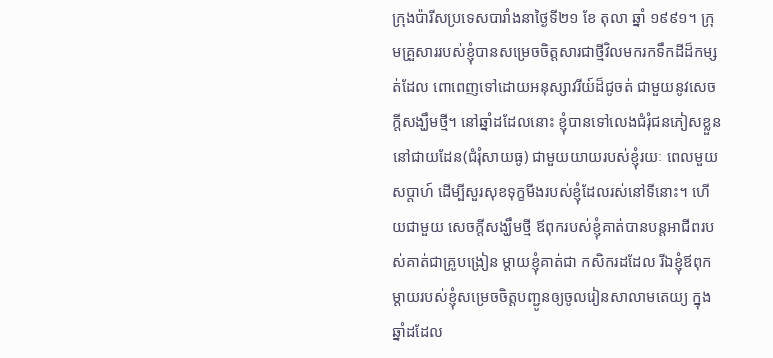ក្រុងប៉ារីសប្រទេសបារាំងនាថ្ងៃទី២១ ខែ តុលា ឆ្នាំ ១៩៩១។ ក្រុមគ្រួសាររបស់ខ្ញុំបានសម្រេចចិត្តសារជាថ្មីវិលមករកទឹកដីដ៏កម្សត់ដែល ពោពេញទៅដោយអនុស្សាវរីយ៍ដ៏ជូចត់ ជាមួយនូវសេចក្តីសង្ឃឹមថ្មី។ នៅឆ្នាំដដែលនោះ ខ្ញុំបានទៅលេងជំរុំជនភៀសខ្លួននៅជាយដែន(ជំរុំសាយធូ) ជាមួយយាយរបស់ខ្ញុំរយៈ ពេលមួយសប្តាហ៍ ដើម្បីសួរសុខទុក្ខមីងរបស់ខ្ញុំដែលរស់នៅទីនោះ។ ហើយជាមួយ សេចក្តីសង្ឃឹមថ្មី ឪពុករបស់ខ្ញុំគាត់បានបន្តអាជីពរបស់គាត់ជាគ្រូបង្រៀន ម្តាយខ្ញុំគាត់ជា កសិករដដែល រីឯខ្ញុំឪពុកម្តាយរបស់ខ្ញុំសម្រេចចិត្តបញ្ជូនឲ្យចូលរៀនសាលាមតេយ្យ ក្នុងឆ្នាំដដែល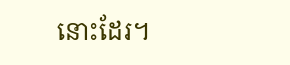នោះដែរ។